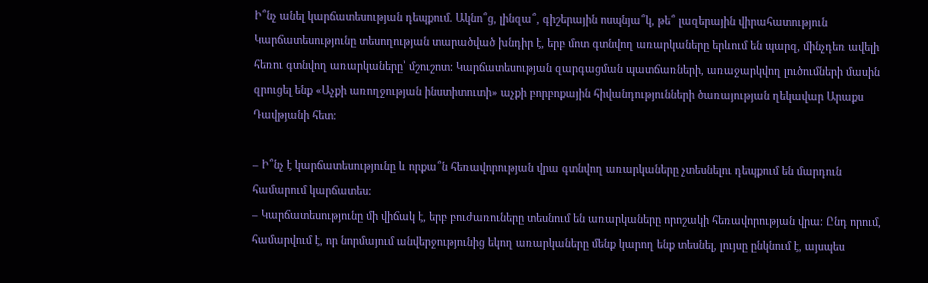Ի՞նչ անել կարճատեսության դեպքում. Ակնո՞ց, լինզա՞, գիշերային ոսպնյա՞կ, թե՞ լազերային վիրահատություն
Կարճատեսությունը տեսողության տարածված խնդիր է, երբ մոտ գտնվող առարկաները երևում են պարզ, մինչդեռ ավելի հեռու գտնվող առարկաները՝ մշուշոտ: Կարճատեսության զարգացման պատճառների, առաջարկվող լուծումների մասին զրուցել ենք «Աչքի առողջության ինստիտուտի» աչքի բորբոքային հիվանդությունների ծառայության ղեկավար Արաքս Դավթյանի հետ։

– Ի՞նչ է կարճատեսությունը և որքա՞ն հեռավորության վրա գտնվող առարկաները չտեսնելու դեպքում են մարդուն համարում կարճատես։
– Կարճատեսությունը մի վիճակ է, երբ բուժառուները տեսնում են առարկաները որոշակի հեռավորության վրա։ Ընդ որում, համարվում է, որ նորմայում անվերջությունից եկող առարկաները մենք կարող ենք տեսնել, լույսը ընկնում է, այսպես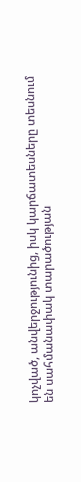կոչված, անվերջությունից, իսկ կարճատեսները տեսնում են սահմանափակ տարածության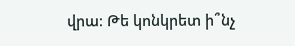վրա։ Թե կոնկրետ ի՞նչ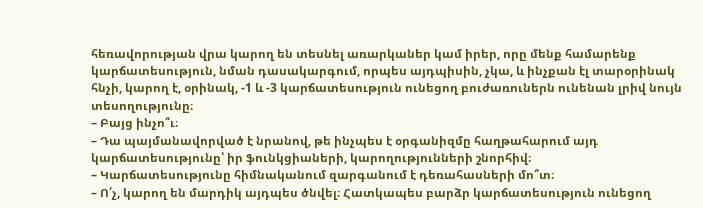հեռավորության վրա կարող են տեսնել առարկաներ կամ իրեր, որը մենք համարենք կարճատեսություն, նման դասակարգում, որպես այդպիսին, չկա, և ինչքան էլ տարօրինակ հնչի, կարող է, օրինակ, -1 և -3 կարճատեսություն ունեցող բուժառուներն ունենան լրիվ նույն տեսողությունը։
– Բայց ինչո՞ւ։
– Դա պայմանավորված է նրանով, թե ինչպես է օրգանիզմը հաղթահարում այդ կարճատեսությունը՝ իր ֆունկցիաների, կարողությունների շնորհիվ։
– Կարճատեսությունը հիմնականում զարգանում է դեռահասների մո՞տ։
– Ո՛չ, կարող են մարդիկ այդպես ծնվել։ Հատկապես բարձր կարճատեսություն ունեցող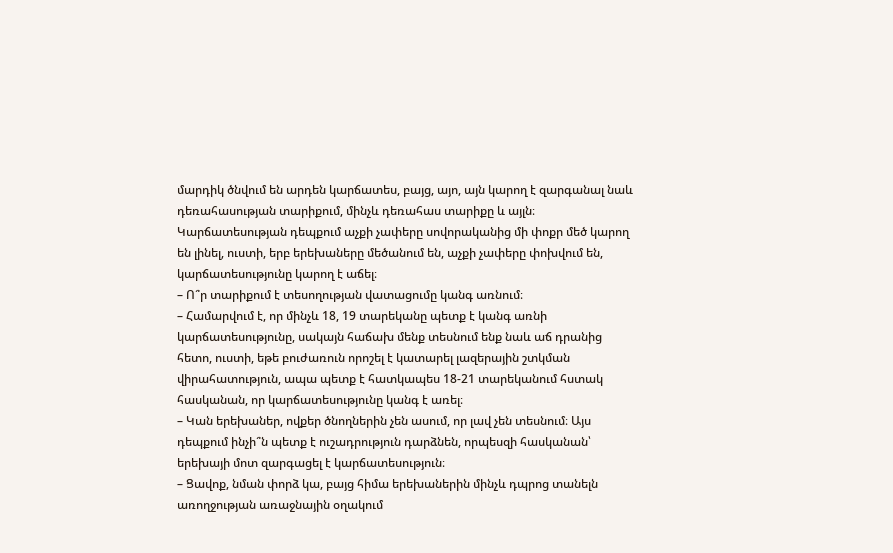մարդիկ ծնվում են արդեն կարճատես, բայց, այո, այն կարող է զարգանալ նաև դեռահասության տարիքում, մինչև դեռահաս տարիքը և այլն։ Կարճատեսության դեպքում աչքի չափերը սովորականից մի փոքր մեծ կարող են լինել, ուստի, երբ երեխաները մեծանում են, աչքի չափերը փոխվում են, կարճատեսությունը կարող է աճել։
– Ո՞ր տարիքում է տեսողության վատացումը կանգ առնում։
– Համարվում է, որ մինչև 18, 19 տարեկանը պետք է կանգ առնի կարճատեսությունը, սակայն հաճախ մենք տեսնում ենք նաև աճ դրանից հետո, ուստի, եթե բուժառուն որոշել է կատարել լազերային շտկման վիրահատություն, ապա պետք է հատկապես 18-21 տարեկանում հստակ հասկանան, որ կարճատեսությունը կանգ է առել։
– Կան երեխաներ, ովքեր ծնողներին չեն ասում, որ լավ չեն տեսնում։ Այս դեպքում ինչի՞ն պետք է ուշադրություն դարձնեն, որպեսզի հասկանան՝ երեխայի մոտ զարգացել է կարճատեսություն։
– Ցավոք, նման փորձ կա, բայց հիմա երեխաներին մինչև դպրոց տանելն առողջության առաջնային օղակում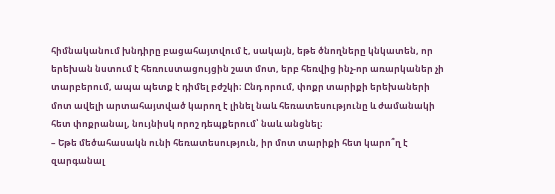հիմնականում խնդիրը բացահայտվում է, սակայն, եթե ծնողները կնկատեն, որ երեխան նստում է հեռուստացույցին շատ մոտ, երբ հեռվից ինչ-որ առարկաներ չի տարբերում, ապա պետք է դիմել բժշկի։ Ընդ որում, փոքր տարիքի երեխաների մոտ ավելի արտահայտված կարող է լինել նաև հեռատեսությունը և ժամանակի հետ փոքրանալ, նույնիսկ որոշ դեպքերում՝ նաև անցնել։
– Եթե մեծահասակն ունի հեռատեսություն, իր մոտ տարիքի հետ կարո՞ղ է զարգանալ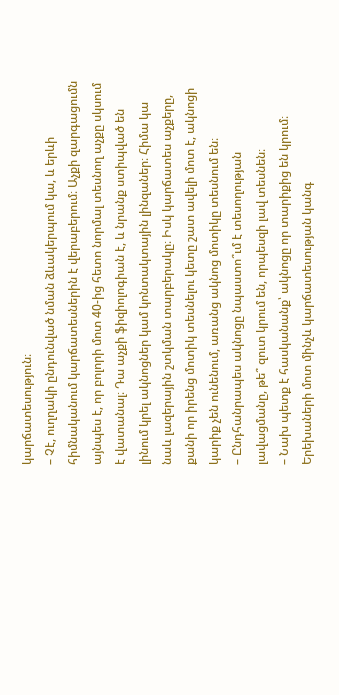կարճատեսություն։
– Չէ, ուղղակի ընդունված նման ձևակերպում կա, և երևի հիմնականում կարճատեսներին է վերաբերում։ Աչքի զարգացումն այնպես է, որ բոլորի մոտ 40-ից հետո նորմալ տեսնող աչքը սկսում է վատանալ։ Դա աչքի ֆիզիոլոգիան է, և նրանք ստիպված են լինում կրել ակնոցներ կամ կոնտակտային լինզաներ։ Հիմա կա նաև լազերային շտկման տարբերակը։ Իսկ կարճատես աչքերը, քանի որ իրենց մոտիկ տեսնելու կետը շատ ավելի մոտ է, ակնոցի կարիք չեն ունենում, առանց ակնոց մոտիկը տեսնում են։
– Ընդհանրապես ակնոցը նպաստո՞ւմ է տեսողության լավացմանը, թե՞ զուտ կրում են, որպեսզի լավ տեսնեն։
– Նախ պետք է հասկանանք՝ ակնոցը որ տարիքից են կրում։ Երեխաների մոտ մինչև կարճատեսության կանգ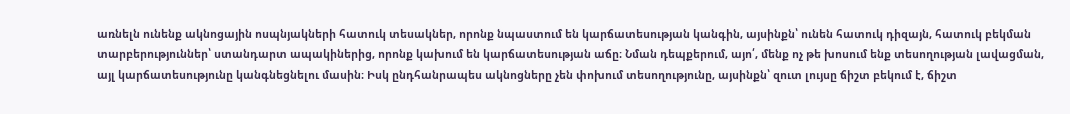առնելն ունենք ակնոցային ոսպնյակների հատուկ տեսակներ, որոնք նպաստում են կարճատեսության կանգին, այսինքն՝ ունեն հատուկ դիզայն, հատուկ բեկման տարբերություններ՝ ստանդարտ ապակիներից, որոնք կախում են կարճատեսության աճը։ Նման դեպքերում, այո՛, մենք ոչ թե խոսում ենք տեսողության լավացման, այլ կարճատեսությունը կանգնեցնելու մասին։ Իսկ ընդհանրապես ակնոցները չեն փոխում տեսողությունը, այսինքն՝ զուտ լույսը ճիշտ բեկում է, ճիշտ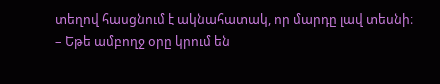տեղով հասցնում է ակնահատակ, որ մարդը լավ տեսնի։
– Եթե ամբողջ օրը կրում են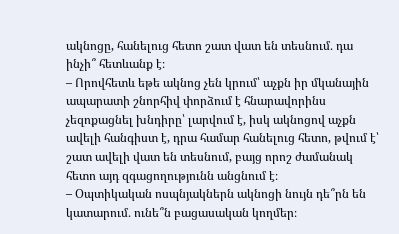ակնոցը, հանելուց հետո շատ վատ են տեսնում․ դա ինչի՞ հետևանք է։
– Որովհետև եթե ակնոց չեն կրում՝ աչքն իր մկանային ապարատի շնորհիվ փորձում է հնարավորինս չեզոքացնել խնդիրը՝ լարվում է, իսկ ակնոցով աչքն ավելի հանգիստ է, դրա համար հանելուց հետո, թվում է՝ շատ ավելի վատ են տեսնում, բայց որոշ ժամանակ հետո այդ զգացողությունն անցնում է։
– Օպտիկական ոսպնյակներն ակնոցի նույն դե՞րն են կատարում․ ունե՞ն բացասական կողմեր։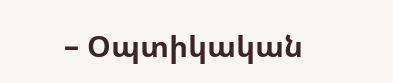– Օպտիկական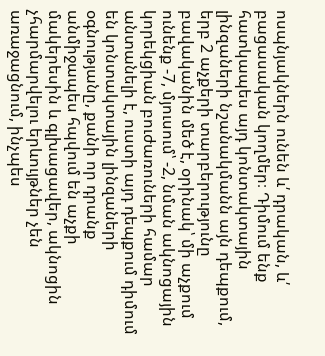ոսպնյակներն ունեն և՛ դրական, և՛ բացասական կողմեր։ Դիմում ենք հատկապես այդ կոնտակտային լինզաների նշանակմանն այն դեպքում, երբ 2 աչքերի տարբերությունը բավականին մեծ է, օրինակ՝ մի աչքում ունենք -7, մյուսում՝ -2, նման ակնոցային կորեկցիան բուժառուների համար անտանելի է, ուստի այդ դեպքում դիմում են կոնտակտային լինզաների օգնությանը, քանի որ դրանք անմիջապես հպվում են աչքի մակերեսին և գլխացավեր, ակնոցին չհարմարվելու երևույթներ չեն առաջացնում, ինչպես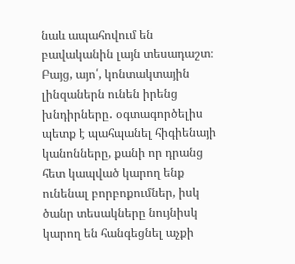նաև ապահովում են բավականին լայն տեսադաշտ։ Բայց, այո՛, կոնտակտային լինզաներն ունեն իրենց խնդիրները․ օգտագործելիս պետք է պահպանել հիգիենայի կանոնները, քանի որ դրանց հետ կապված կարող ենք ունենալ բորբոքումներ, իսկ ծանր տեսակները նույնիսկ կարող են հանգեցնել աչքի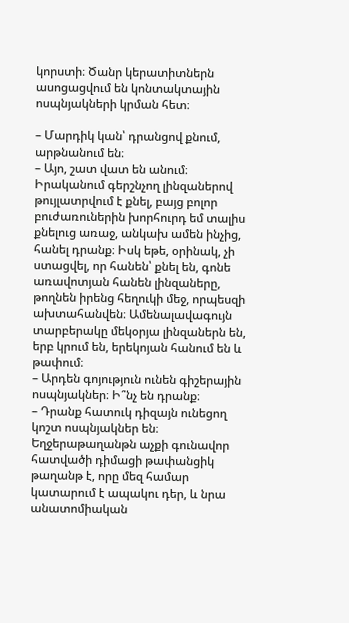կորստի։ Ծանր կերատիտներն ասոցացվում են կոնտակտային ոսպնյակների կրման հետ։

– Մարդիկ կան՝ դրանցով քնում, արթնանում են։
– Այո, շատ վատ են անում։ Իրականում գերշնչող լինզաներով թույլատրվում է քնել, բայց բոլոր բուժառուներին խորհուրդ եմ տալիս քնելուց առաջ, անկախ ամեն ինչից, հանել դրանք։ Իսկ եթե, օրինակ, չի ստացվել, որ հանեն՝ քնել են, գոնե առավոտյան հանեն լինզաները, թողնեն իրենց հեղուկի մեջ, որպեսզի ախտահանվեն։ Ամենալավագույն տարբերակը մեկօրյա լինզաներն են, երբ կրում են, երեկոյան հանում են և թափում։
– Արդեն գոյություն ունեն գիշերային ոսպնյակներ։ Ի՞նչ են դրանք։
– Դրանք հատուկ դիզայն ունեցող կոշտ ոսպնյակներ են։ Եղջերաթաղանթն աչքի գունավոր հատվածի դիմացի թափանցիկ թաղանթ է, որը մեզ համար կատարում է ապակու դեր, և նրա անատոմիական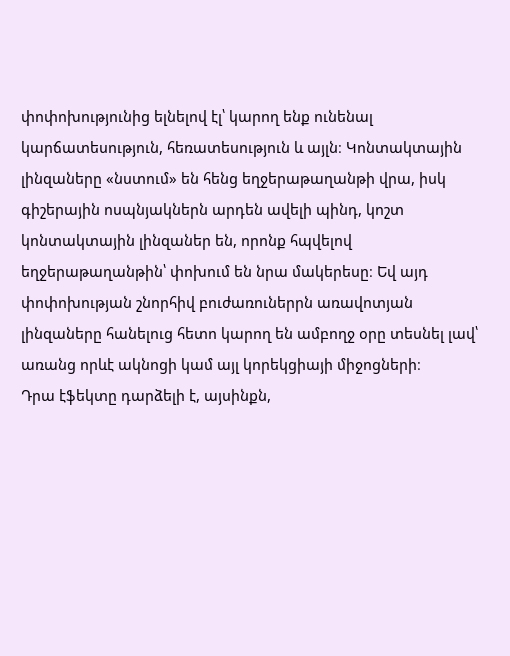փոփոխությունից ելնելով էլ՝ կարող ենք ունենալ կարճատեսություն, հեռատեսություն և այլն։ Կոնտակտային լինզաները «նստում» են հենց եղջերաթաղանթի վրա, իսկ գիշերային ոսպնյակներն արդեն ավելի պինդ, կոշտ կոնտակտային լինզաներ են, որոնք հպվելով եղջերաթաղանթին՝ փոխում են նրա մակերեսը։ Եվ այդ փոփոխության շնորհիվ բուժառուներրն առավոտյան լինզաները հանելուց հետո կարող են ամբողջ օրը տեսնել լավ՝ առանց որևէ ակնոցի կամ այլ կորեկցիայի միջոցների։
Դրա էֆեկտը դարձելի է, այսինքն,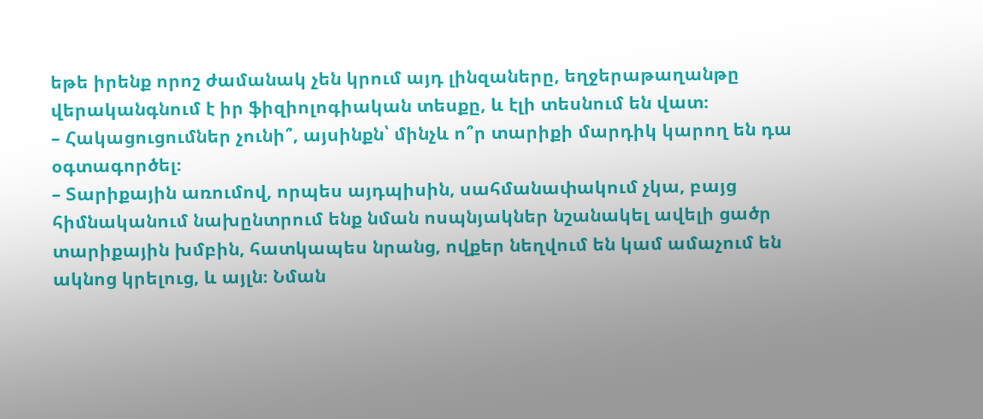եթե իրենք որոշ ժամանակ չեն կրում այդ լինզաները, եղջերաթաղանթը վերականգնում է իր ֆիզիոլոգիական տեսքը, և էլի տեսնում են վատ։
– Հակացուցումներ չունի՞, այսինքն՝ մինչև ո՞ր տարիքի մարդիկ կարող են դա օգտագործել։
– Տարիքային առումով, որպես այդպիսին, սահմանափակում չկա, բայց հիմնականում նախընտրում ենք նման ոսպնյակներ նշանակել ավելի ցածր տարիքային խմբին, հատկապես նրանց, ովքեր նեղվում են կամ ամաչում են ակնոց կրելուց, և այլն։ Նման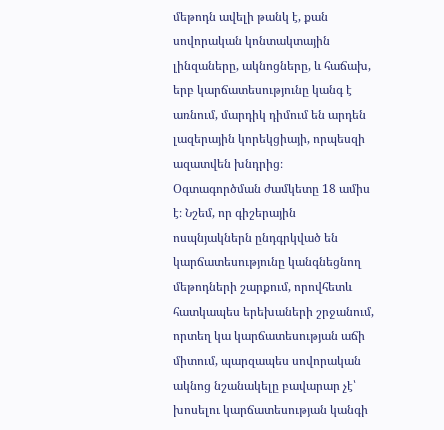մեթոդն ավելի թանկ է, քան սովորական կոնտակտային լինզաները, ակնոցները, և հաճախ, երբ կարճատեսությունը կանգ է առնում, մարդիկ դիմում են արդեն լազերային կորեկցիայի, որպեսզի ազատվեն խնդրից։
Օգտագործման ժամկետը 18 ամիս է։ Նշեմ, որ գիշերային ոսպնյակներն ընդգրկված են կարճատեսությունը կանգնեցնող մեթոդների շարքում, որովհետև հատկապես երեխաների շրջանում, որտեղ կա կարճատեսության աճի միտում, պարզապես սովորական ակնոց նշանակելը բավարար չէ՝ խոսելու կարճատեսության կանգի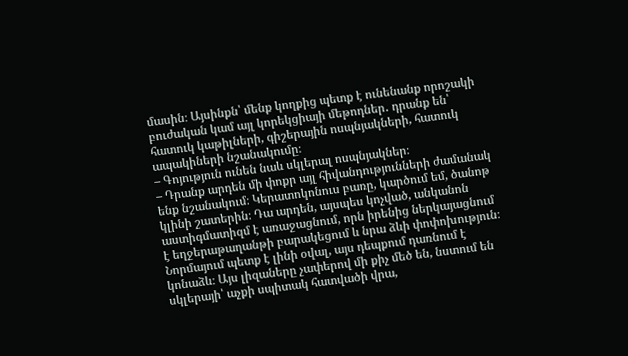մասին։ Այսինքն՝ մենք կողքից պետք է ունենանք որոշակի բուժական կամ այլ կորեկցիայի մեթոդներ․ դրանք են՝ հատուկ կաթիլների, գիշերային ոսպնյակների, հատուկ ապակիների նշանակումը։
– Գոյություն ունեն նաև սկլերալ ոսպնյակներ։
– Դրանք արդեն մի փոքր այլ հիվանդությունների ժամանակ ենք նշանակում։ Կերատոկոնուս բառը, կարծում եմ, ծանոթ կլինի շատերին։ Դա արդեն, այսպես կոչված, անկանոն աստիգմատիզմ է առաջացնում, որն իրենից ներկայացնում է եղջերաթաղանթի բարակեցում և նրա ձևի փոփոխություն։ Նորմայում պետք է լինի օվալ, այս դեպքում դառնում է կոնաձև։ Այս լիզաները չափերով մի քիչ մեծ են, նստում են սկլերայի՝ աչքի սպիտակ հատվածի վրա,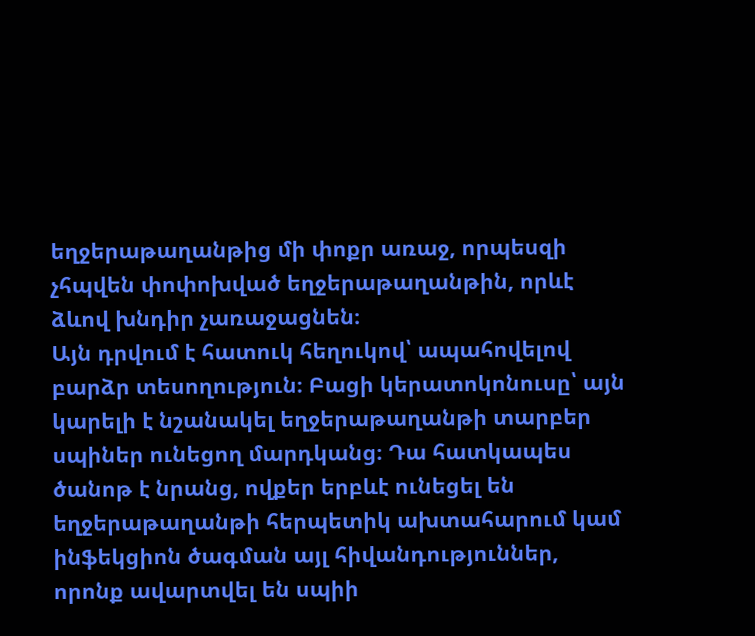եղջերաթաղանթից մի փոքր առաջ, որպեսզի չհպվեն փոփոխված եղջերաթաղանթին, որևէ ձևով խնդիր չառաջացնեն։
Այն դրվում է հատուկ հեղուկով՝ ապահովելով բարձր տեսողություն։ Բացի կերատոկոնուսը՝ այն կարելի է նշանակել եղջերաթաղանթի տարբեր սպիներ ունեցող մարդկանց։ Դա հատկապես ծանոթ է նրանց, ովքեր երբևէ ունեցել են եղջերաթաղանթի հերպետիկ ախտահարում կամ ինֆեկցիոն ծագման այլ հիվանդություններ, որոնք ավարտվել են սպիի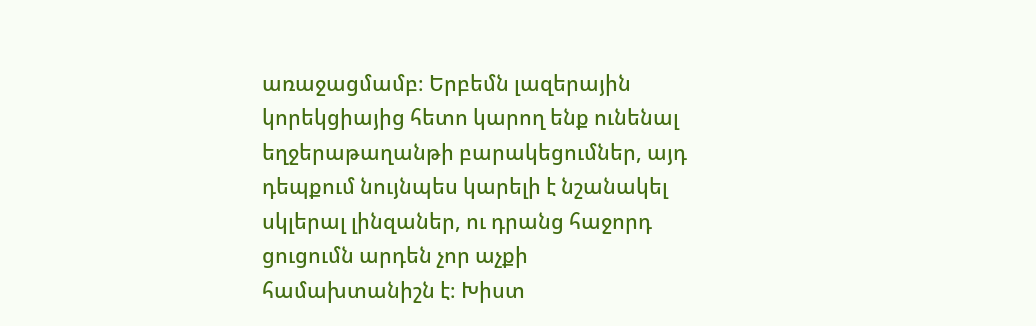առաջացմամբ։ Երբեմն լազերային կորեկցիայից հետո կարող ենք ունենալ եղջերաթաղանթի բարակեցումներ, այդ դեպքում նույնպես կարելի է նշանակել սկլերալ լինզաներ, ու դրանց հաջորդ ցուցումն արդեն չոր աչքի համախտանիշն է։ Խիստ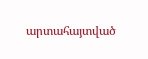արտահայտված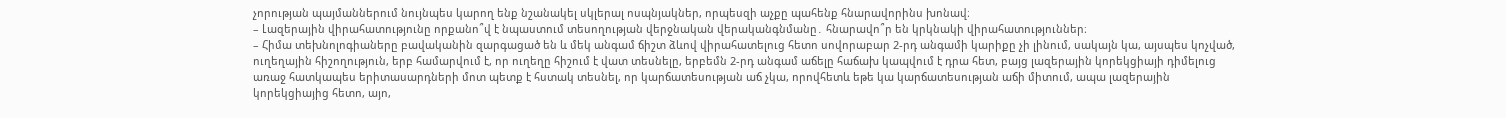չորության պայմաններում նույնպես կարող ենք նշանակել սկլերալ ոսպնյակներ, որպեսզի աչքը պահենք հնարավորինս խոնավ։
– Լազերային վիրահատությունը որքանո՞վ է նպաստում տեսողության վերջնական վերականգնմանը․ հնարավո՞ր են կրկնակի վիրահատություններ։
– Հիմա տեխնոլոգիաները բավականին զարգացած են և մեկ անգամ ճիշտ ձևով վիրահատելուց հետո սովորաբար 2-րդ անգամի կարիքը չի լինում, սակայն կա, այսպես կոչված, ուղեղային հիշողություն, երբ համարվում է, որ ուղեղը հիշում է վատ տեսնելը, երբեմն 2-րդ անգամ աճելը հաճախ կապվում է դրա հետ, բայց լազերային կորեկցիայի դիմելուց առաջ հատկապես երիտասարդների մոտ պետք է հստակ տեսնել, որ կարճատեսության աճ չկա, որովհետև եթե կա կարճատեսության աճի միտում, ապա լազերային կորեկցիայից հետո, այո,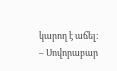կարող է աճել։
– Սովորաբար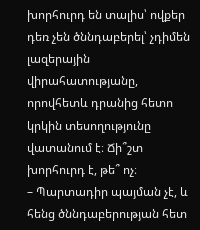խորհուրդ են տալիս՝ ովքեր դեռ չեն ծննդաբերել՝ չդիմեն լազերային վիրահատությանը, որովհետև դրանից հետո կրկին տեսողությունը վատանում է։ Ճի՞շտ խորհուրդ է, թե՞ ոչ։
– Պարտադիր պայման չէ, և հենց ծննդաբերության հետ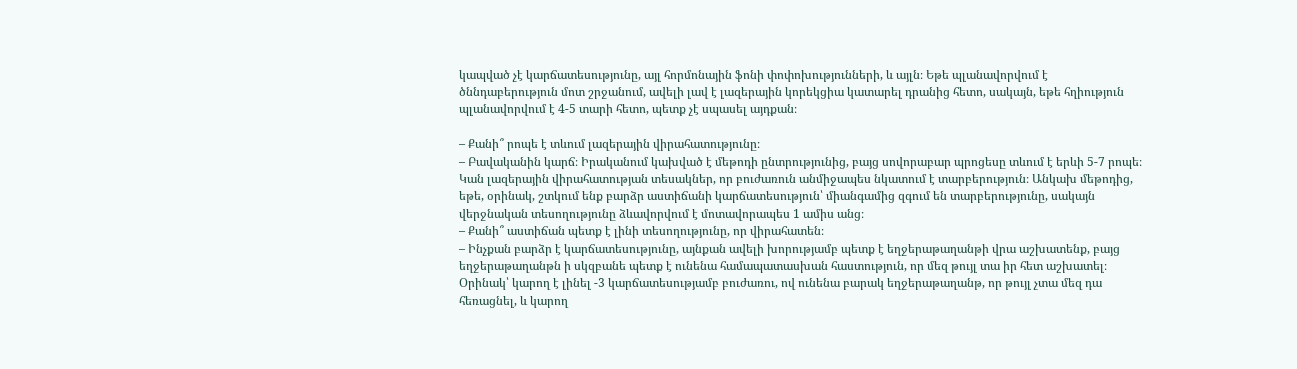կապված չէ կարճատեսությունը, այլ հորմոնային ֆոնի փոփոխությունների, և այլն։ Եթե պլանավորվում է ծննդաբերություն մոտ շրջանում, ավելի լավ է լազերային կորեկցիա կատարել դրանից հետո, սակայն, եթե հղիություն պլանավորվում է 4-5 տարի հետո, պետք չէ սպասել այդքան։

– Քանի՞ րոպե է տևում լազերային վիրահատությունը։
– Բավականին կարճ։ Իրականում կախված է մեթոդի ընտրությունից, բայց սովորաբար պրոցեսը տևում է երևի 5-7 րոպե։
Կան լազերային վիրահատության տեսակներ, որ բուժառուն անմիջապես նկատում է տարբերություն։ Անկախ մեթոդից, եթե, օրինակ, շտկում ենք բարձր աստիճանի կարճատեսություն՝ միանգամից զգում են տարբերությունը, սակայն վերջնական տեսողությունը ձևավորվում է մոտավորապես 1 ամիս անց։
– Քանի՞ աստիճան պետք է լինի տեսողությունը, որ վիրահատեն։
– Ինչքան բարձր է կարճատեսությունը, այնքան ավելի խորությամբ պետք է եղջերաթաղանթի վրա աշխատենք, բայց եղջերաթաղանթն ի սկզբանե պետք է ունենա համապատասխան հաստություն, որ մեզ թույլ տա իր հետ աշխատել։ Օրինակ՝ կարող է լինել -3 կարճատեսությամբ բուժառու, ով ունենա բարակ եղջերաթաղանթ, որ թույլ չտա մեզ դա հեռացնել, և կարող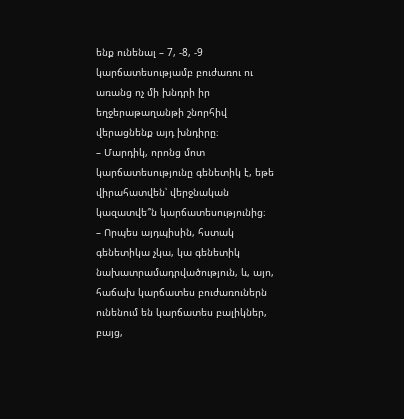ենք ունենալ – 7, -8, -9 կարճատեսությամբ բուժառու ու առանց ոչ մի խնդրի իր եղջերաթաղանթի շնորհիվ վերացնենք այդ խնդիրը։
– Մարդիկ, որոնց մոտ կարճատեսությունը գենետիկ է, եթե վիրահատվեն՝ վերջնական կազատվե՞ն կարճատեսությունից։
– Որպես այդպիսին, հստակ գենետիկա չկա, կա գենետիկ նախատրամադրվածություն, և, այո, հաճախ կարճատես բուժառուներն ունենում են կարճատես բալիկներ, բայց,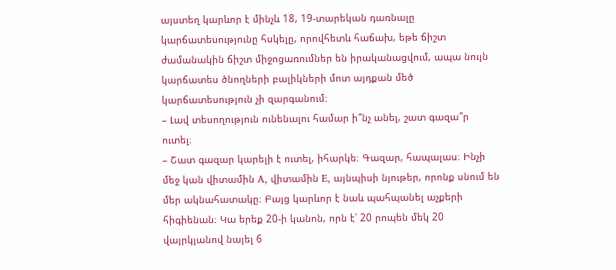այստեղ կարևոր է մինչև 18, 19-տարեկան դառնալը կարճատեսությունը հսկելը, որովհետև հաճախ, եթե ճիշտ ժամանակին ճիշտ միջոցառումներ են իրականացվում, ապա նույն կարճատես ծնողների բալիկների մոտ այդքան մեծ կարճատեսություն չի զարգանում։
– Լավ տեսողություն ունենալու համար ի՞նչ անել, շատ գազա՞ր ուտել։
– Շատ գազար կարելի է ուտել, իհարկե։ Գազար, հապալաս։ Ինչի մեջ կան վիտամին A, վիտամին E, այնպիսի նյութեր, որոնք սնում են մեր ակնահատակը։ Բայց կարևոր է նաև պահպանել աչքերի հիգիենան։ Կա երեք 20-ի կանոն, որն է՝ 20 րոպեն մեկ 20 վայրկյանով նայել 6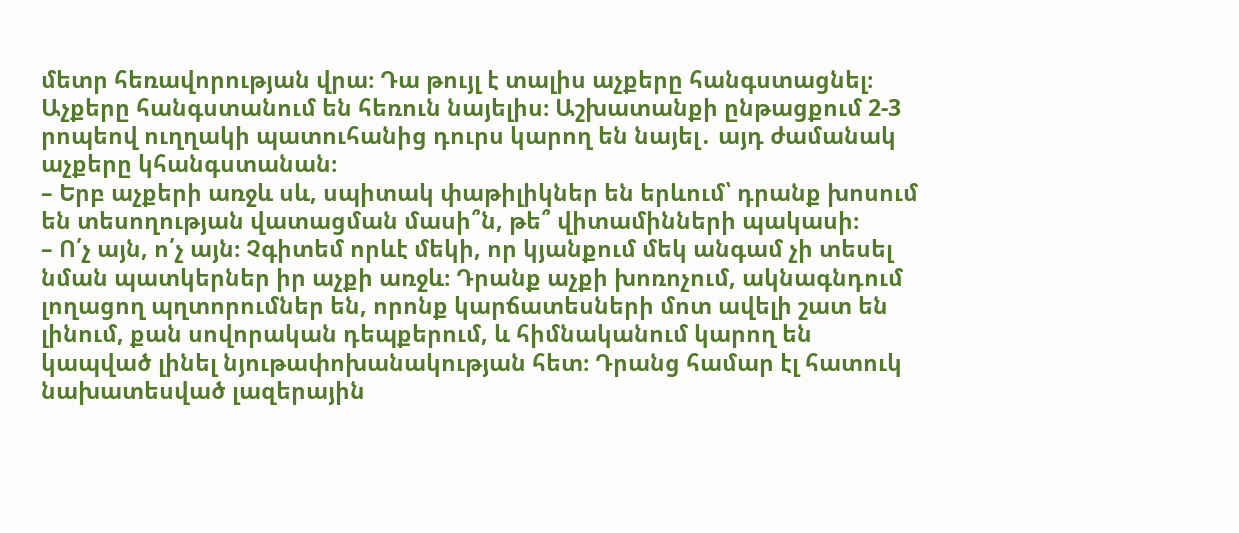մետր հեռավորության վրա։ Դա թույլ է տալիս աչքերը հանգստացնել։ Աչքերը հանգստանում են հեռուն նայելիս։ Աշխատանքի ընթացքում 2-3 րոպեով ուղղակի պատուհանից դուրս կարող են նայել․ այդ ժամանակ աչքերը կհանգստանան։
– Երբ աչքերի առջև սև, սպիտակ փաթիլիկներ են երևում՝ դրանք խոսում են տեսողության վատացման մասի՞ն, թե՞ վիտամինների պակասի։
– Ո՛չ այն, ո՛չ այն։ Չգիտեմ որևէ մեկի, որ կյանքում մեկ անգամ չի տեսել նման պատկերներ իր աչքի առջև։ Դրանք աչքի խոռոչում, ակնագնդում լողացող պղտորումներ են, որոնք կարճատեսների մոտ ավելի շատ են լինում, քան սովորական դեպքերում, և հիմնականում կարող են կապված լինել նյութափոխանակության հետ։ Դրանց համար էլ հատուկ նախատեսված լազերային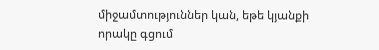միջամտություններ կան, եթե կյանքի որակը գցում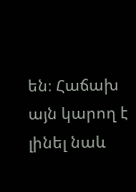են։ Հաճախ այն կարող է լինել նաև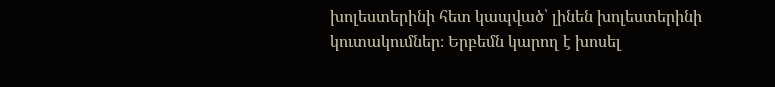խոլեստերինի հետ կապված՝ լինեն խոլեստերինի կուտակումներ։ Երբեմն կարող է խոսել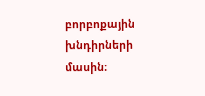բորբոքային խնդիրների մասին։